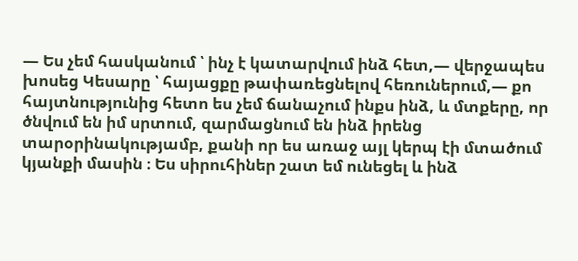— Ես չեմ հասկանում ՝ ինչ է կատարվում ինձ հետ,— վերջապես խոսեց Կեսարը ՝ հայացքը թափառեցնելով հեռուներում,— քո հայտնությունից հետո ես չեմ ճանաչում ինքս ինձ, և մտքերը, որ ծնվում են իմ սրտում, զարմացնում են ինձ իրենց տարօրինակությամբ, քանի որ ես առաջ այլ կերպ էի մտածում կյանքի մասին ։ Ես սիրուհիներ շատ եմ ունեցել և ինձ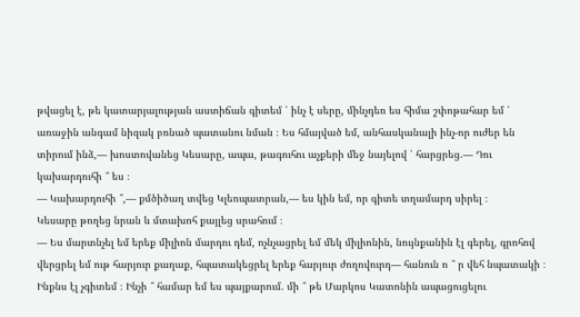թվացել է, թե կատարյալության աստիճան գիտեմ ՝ ինչ է սերը, մինչդեռ ես հիմա շփոթահար եմ ՝ առաջին անգամ նիզակ բռնած պատանու նման ։ Ես հմայված եմ, անհասկանալի ինչ-որ ուժեր են տիրում ինձ,— խոստովանեց Կեսարը, ապա, թագուհու աչքերի մեջ նայելով ՝ հարցրեց.— Դու կախարդուհի ՞ ես ։
— Կախարդուհի ՞,— քմծիծաղ տվեց Կլեոպատրան,— ես կին եմ, որ գիտե տղամարդ սիրել ։
Կեսարը թողեց նրան և մտախոհ քայլեց սրահում ։
— Ես մարտնչել եմ երեք միլիոն մարդու դեմ, ոչնչացրել եմ մեկ միլիոնին, նույնքանին էլ գերել, գրոհով վերցրել եմ ութ հարյուր քաղաք, հպատակեցրել երեք հարյուր ժողովուրդ— հանուն ո ՞ ր վեհ նպատակի ։ Ինքնս էլ չգիտեմ ։ Ինչի ՞ համար եմ ես պայքարում. մի ՞ թե Մարկոս Կատոնին ապացուցելու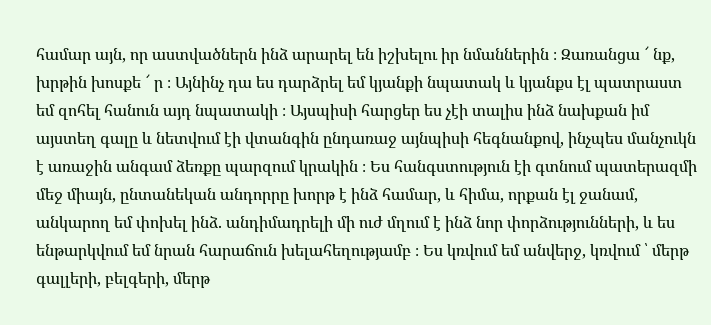համար այն, որ աստվածներն ինձ արարել են իշխելու իր նմաններին ։ Զառանցա ՜ նք, խրթին խոսքե ՜ ր ։ Այնինչ դա ես դարձրել եմ կյանքի նպատակ և կյանքս էլ պատրաստ եմ զոհել հանուն այդ նպատակի ։ Այսպիսի հարցեր ես չէի տալիս ինձ նախքան իմ այստեղ գալը և նետվում էի վտանգին ընդառաջ այնպիսի հեգնանքով, ինչպես մանչուկն է առաջին անգամ ձեռքը պարզում կրակին ։ Ես հանգստություն էի գտնում պատերազմի մեջ միայն, ընտանեկան անդորրը խորթ է ինձ համար, և հիմա, որքան էլ ջանամ, անկարող եմ փոխել ինձ. անդիմադրելի մի ուժ մղում է ինձ նոր փորձությունների, և ես ենթարկվում եմ նրան հարաճուն խելահեղությամբ ։ Ես կռվում եմ անվերջ, կռվում ՝ մերթ գալլերի, բելգերի, մերթ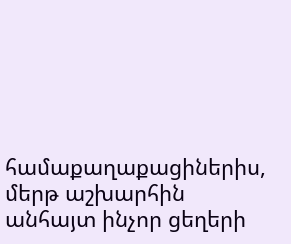համաքաղաքացիներիս, մերթ աշխարհին անհայտ ինչոր ցեղերի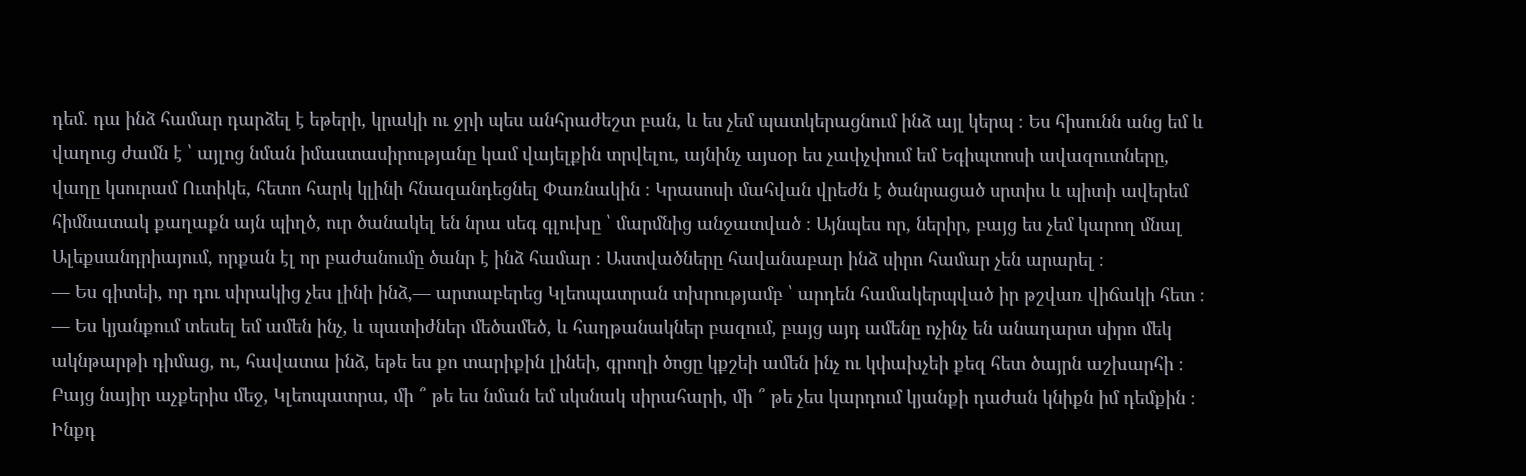դեմ. դա ինձ համար դարձել է եթերի, կրակի ու ջրի պես անհրաժեշտ բան, և ես չեմ պատկերացնում ինձ այլ կերպ ։ Ես հիսունն անց եմ և վաղուց ժամն է ՝ այլոց նման իմաստասիրությանը կամ վայելքին տրվելու, այնինչ այսօր ես չափչփում եմ Եգիպտոսի ավազուտները, վաղը կսուրամ Ուտիկե, հետո հարկ կլինի հնազանդեցնել Փառնակին ։ Կրասոսի մահվան վրեժն է ծանրացած սրտիս և պիտի ավերեմ հիմնատակ քաղաքն այն պիղծ, ուր ծանակել են նրա սեգ գլուխը ՝ մարմնից անջատված ։ Այնպես որ, ներիր, բայց ես չեմ կարող մնալ Ալեքսանդրիայում, որքան էլ որ բաժանումը ծանր է ինձ համար ։ Աստվածները հավանաբար ինձ սիրո համար չեն արարել ։
— Ես գիտեի, որ դու սիրակից չես լինի ինձ,— արտաբերեց Կլեոպատրան տխրությամբ ՝ արդեն համակերպված իր թշվառ վիճակի հետ ։
— Ես կյանքում տեսել եմ ամեն ինչ, և պատիժներ մեծամեծ, և հաղթանակներ բազում, բայց այդ ամենը ոչինչ են անաղարտ սիրո մեկ ակնթարթի դիմաց, ու, հավատա ինձ, եթե ես քո տարիքին լինեի, գրողի ծոցը կքշեի ամեն ինչ ու կփախչեի քեզ հետ ծայրն աշխարհի ։ Բայց նայիր աչքերիս մեջ, Կլեոպատրա, մի ՞ թե ես նման եմ սկսնակ սիրահարի, մի ՞ թե չես կարդում կյանքի դաժան կնիքն իմ դեմքին ։ Ինքդ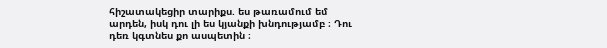հիշատակեցիր տարիքս. ես թառամում եմ արդեն, իսկ դու լի ես կյանքի խնդությամբ ։ Դու դեռ կգտնես քո ասպետին ։